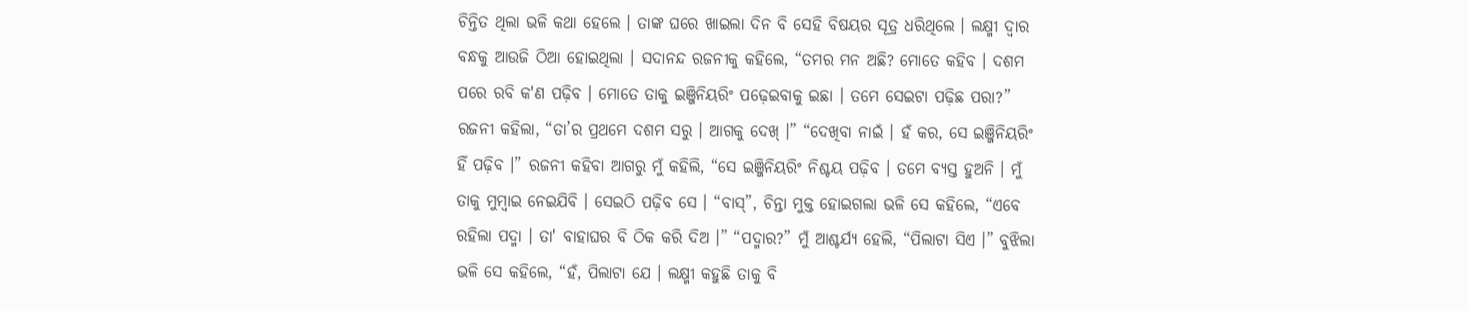ଚିନ୍ତିତ ଥିଲା ଭଳି କଥା ହେଲେ । ତାଙ୍କ ଘରେ ଖାଇଲା ଦିନ ବି ସେହି ବିଷୟର ସୂତ୍ର ଧରିଥିଲେ । ଲକ୍ଷ୍ମୀ ଦ୍ବାର ବନ୍ଧକୁ ଆଉଜି ଠିଆ ହୋଇଥିଲା । ସଦାନନ୍ଦ ରଜନୀକୁ କହିଲେ, “ତମର ମନ ଅଛି? ମୋତେ କହିବ । ଦଶମ ପରେ ରବି କ'ଣ ପଢ଼ିବ । ମୋତେ ତାକୁ ଇଞ୍ଜିନିୟରିଂ ପଢ଼େଇବାକୁ ଇଛା । ତମେ ସେଇଟା ପଢ଼ିଛ ପରା?” ରଜନୀ କହିଲା, “ତା’ର ପ୍ରଥମେ ଦଶମ ସରୁ । ଆଗକୁ ଦେଖ୍ ।” “ଦେଖିବା ନାଇଁ । ହଁ କର, ସେ ଇଞ୍ଜିନିୟରିଂ ହିଁ ପଢ଼ିବ ।” ରଜନୀ କହିବା ଆଗରୁ ମୁଁ କହିଲି, “ସେ ଇଞ୍ଜିନିୟରିଂ ନିଶ୍ଚୟ ପଢ଼ିବ । ତମେ ବ୍ୟସ୍ତ ହୁଅନି । ମୁଁ ତାକୁ ମୁମ୍ବାଇ ନେଇଯିବି । ସେଇଠି ପଢ଼ିବ ସେ । “ବାସ୍”, ଚିନ୍ତା ମୁକ୍ତ ହୋଇଗଲା ଭଳି ସେ କହିଲେ, “ଏବେ ରହିଲା ପଦ୍ମା । ତା' ବାହାଘର ବି ଠିକ କରି ଦିଅ ।” “ପଦ୍ମାର?” ମୁଁ ଆଶ୍ଚର୍ଯ୍ୟ ହେଲି, “ପିଲାଟା ସିଏ ।” ବୁଝିଲା ଭଳି ସେ କହିଲେ, “ହଁ, ପିଲାଟା ଯେ । ଲକ୍ଷ୍ମୀ କହୁଛି ତାକୁ ବି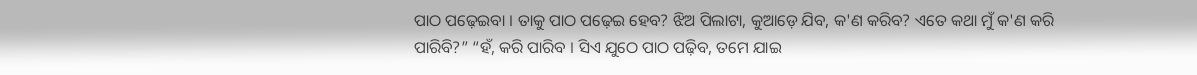ପାଠ ପଢ଼େଇବା । ତାକୁ ପାଠ ପଢ଼େଇ ହେବ? ଝିଅ ପିଲାଟା, କୁଆଡ଼େ ଯିବ, କ'ଣ କରିବ? ଏତେ କଥା ମୁଁ କ'ଣ କରି ପାରିବି?” “ହଁ, କରି ପାରିବ । ସିଏ ଯୁଠେ ପାଠ ପଢ଼ିବ, ତମେ ଯାଇ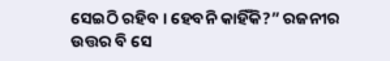ସେଇଠି ରହିବ । ହେବନି କାହିଁକି?” ରଜନୀର ଉତ୍ତର ବି ସେ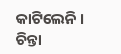କାଟିଲେନି । ଚିନ୍ତା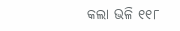କଲା ଭଳି ୧୧୮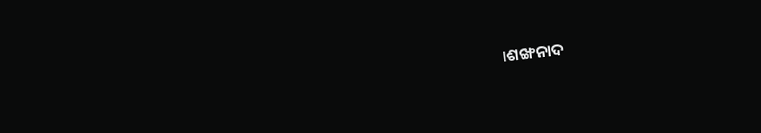।ଶଙ୍ଖନାଦ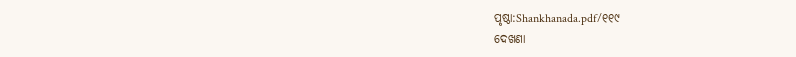ପୃଷ୍ଠା:Shankhanada.pdf/୧୧୯
ଦେଖଣା